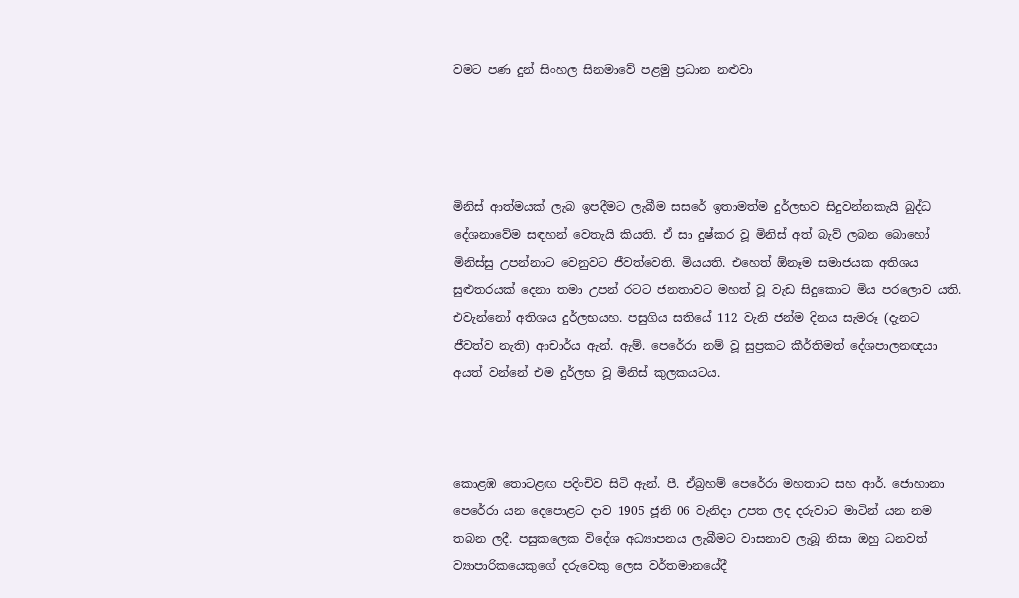වමට පණ දුන් සිංහල සිනමාවේ පළමු ප්‍රධාන නළුවා




මිනිස් ආත්මයක් ලැබ ඉපදීමට ලැබීම සසරේ ඉතාමත්ම දුර්ලභව සිදුවන්නකැයි බුද්ධ දේශනාවේම සඳහන් වෙතැයි කියති. ඒ සා දුෂ්කර වූ මිනිස් අත් බැව් ලබන බොහෝ මිනිස්සු උපන්නාට වෙනුවට ජීවත්වෙති. මියයති. එහෙත් ඕනෑම සමාජයක අතිශය සුළුතරයක් දෙනා තමා උපන් රටට ජනතාවට මහත් වූ වැඩ සිදුකොට මිය පරලොව යති. එවැන්නෝ අතිශය දුර්ලභයහ. පසුගිය සතියේ 112 වැනි ජන්ම දිනය සැමරූ (දැනට ජීවත්ව නැති) ආචාර්ය ඇන්. ඇම්. පෙරේරා නම් වූ සුප්‍රකට කීර්තිමත් දේශපාලනඥයා අයත් වන්නේ එම දුර්ලභ වූ මිනිස් කුලකයටය.



කොළඹ තොටළඟ පදිංචිව සිටි ඇන්. පී. ඒබ්‍රහම් පෙරේරා මහතාට සහ ආර්. ජොහානා පෙරේරා යන දෙපොළට දාව 1905 ජූනි 06 වැනිදා උපත ලද දරුවාට මාටින් යන නම තබන ලදී. පසුකලෙක විදේශ අධ්‍යාපනය ලැබීමට වාසනාව ලැබූ නිසා ඔහු ධනවත් ව්‍යාපාරිකයෙකුගේ දරුවෙකු ලෙස වර්තමානයේදී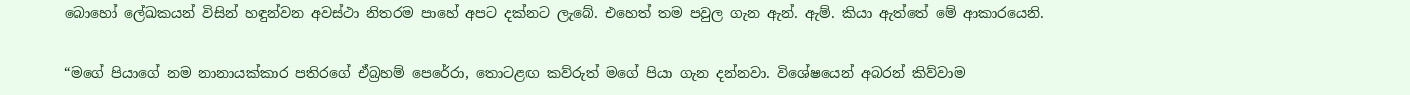බොහෝ ලේඛකයන් විසින් හඳුන්වන අවස්ථා නිතරම පාහේ අපට දක්නට ලැබේ. එහෙත් තම පවුල ගැන ඇන්. ඇම්. කියා ඇත්තේ මේ ආකාරයෙනි.


“මගේ පියාගේ නම නානායක්කාර පතිරගේ ඒබ්‍රහම් පෙරේරා, තොටළඟ කව්රුත් මගේ පියා ගැන දන්නවා. විශේෂයෙන් අබරන් කිව්වාම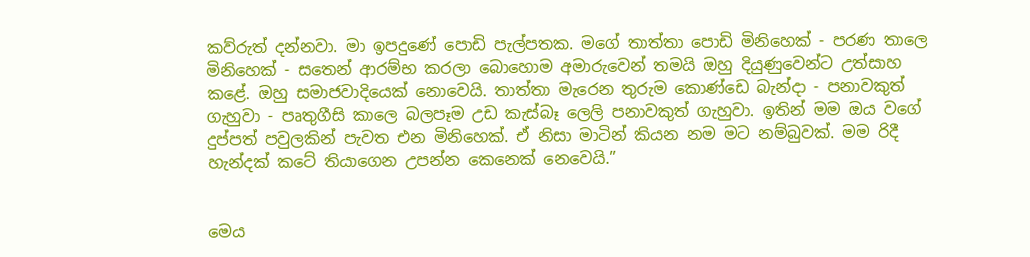කව්රුත් දන්නවා. මා ඉපදුණේ පොඩි පැල්පතක. මගේ තාත්තා පොඩි මිනිහෙක් - පරණ තාලෙ මිනිහෙක් - සතෙන් ආරම්භ කරලා බොහොම අමාරුවෙන් තමයි ඔහු දියුණුවෙන්ට උත්සාහ කළේ. ඔහු සමාජවාදියෙක් නොවෙයි. තාත්තා මැරෙන තුරුම කොණ්ඩෙ බැන්දා - පනාවකුත් ගැහුවා - පෘතුගීසි කාලෙ බලපෑම උඩ කැස්බෑ ලෙලි පනාවකුත් ගැහුවා. ඉතින් මම ඔය වගේ දුප්පත් පවුලකින් පැවත එන මිනිහෙක්. ඒ නිසා මාටින් කියන නම මට නම්බුවක්. මම රිදී හැන්දක් කටේ තියාගෙන උපන්න කෙනෙක් නෙවෙයි.”


මෙය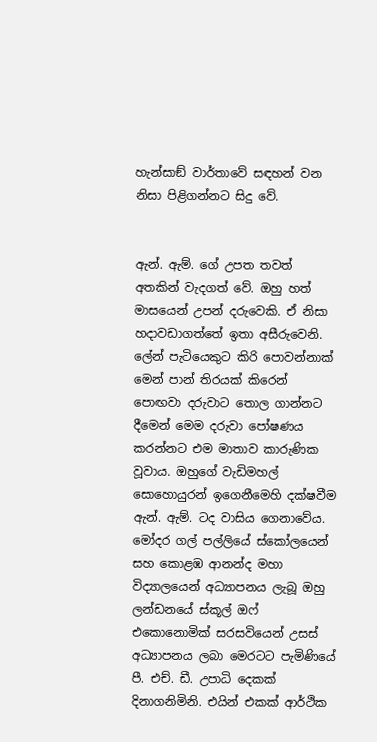හැන්සාඞ් වාර්තාවේ සඳහන් වන නිසා පිළිගන්නට සිදු වේ.


ඇන්. ඇම්. ගේ උපත තවත් අතකින් වැදගත් වේ. ඔහු හත් මාසයෙන් උපන් දරුවෙකි. ඒ නිසා හදාවඩාගත්තේ ඉතා අසීරුවෙනි. ලේන් පැටියෙකුට කිරි පොවන්නාක් මෙන් පාන් තිරයක් කිරෙන් පොඟවා දරුවාට තොල ගාන්නට දීමෙන් මෙම දරුවා පෝෂණය කරන්නට එම මාතාව කාරුණික වූවාය. ඔහුගේ වැඩිමහල් සොහොයුරන් ඉගෙනීමෙහි දක්ෂවීම ඇන්. ඇම්. ටද වාසිය ගෙනාවේය. මෝදර ගල් පල්ලියේ ස්කෝලයෙන් සහ කොළඹ ආනන්ද මහා විද්‍යාලයෙන් අධ්‍යාපනය ලැබූ ඔහු ලන්ඩනයේ ස්කූල් ඔෆ් එකොනොමික් සරසවියෙන් උසස් අධ්‍යාපනය ලබා මෙරටට පැමිණියේ පී. එච්. ඩී. උපාධි දෙකක් දිනාගනිමිනි. එයින් එකක් ආර්ථික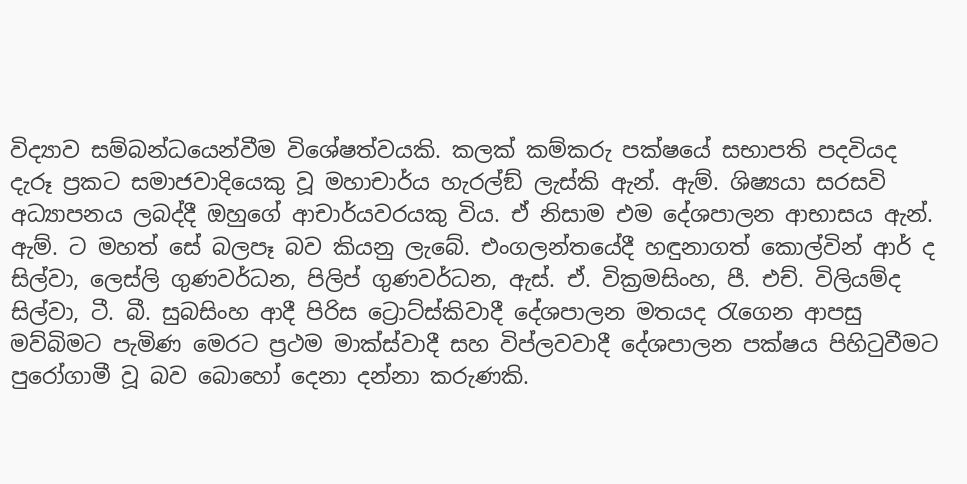විද්‍යාව සම්බන්ධයෙන්වීම විශේෂත්වයකි. කලක් කම්කරු පක්ෂයේ සභාපති පදවියද දැරූ ප්‍රකට සමාජවාදියෙකු වූ මහාචාර්ය හැරල්ඞ් ලැස්කි ඇන්. ඇම්. ශිෂ්‍යයා සරසවි අධ්‍යාපනය ලබද්දී ඔහුගේ ආචාර්යවරයකු විය. ඒ නිසාම එම දේශපාලන ආභාසය ඇන්. ඇම්. ට මහත් සේ බලපෑ බව කියනු ලැබේ. එංගලන්තයේදී හඳුනාගත් කොල්වින් ආර් ද සිල්වා, ලෙස්ලි ගුණවර්ධන, පිලිප් ගුණවර්ධන, ඇස්. ඒ. වික්‍රමසිංහ, පී. එච්. විලියම්ද සිල්වා, ටී. බී. සුබසිංහ ආදී පිරිස ට්‍රොට්ස්කිවාදී දේශපාලන මතයද රැගෙන ආපසු මව්බිමට පැමිණ මෙරට ප්‍රථම මාක්ස්වාදී සහ විප්ලවවාදී දේශපාලන පක්ෂය පිහිටුවීමට පුරෝගාමී වූ බව බොහෝ දෙනා දන්නා කරුණකි.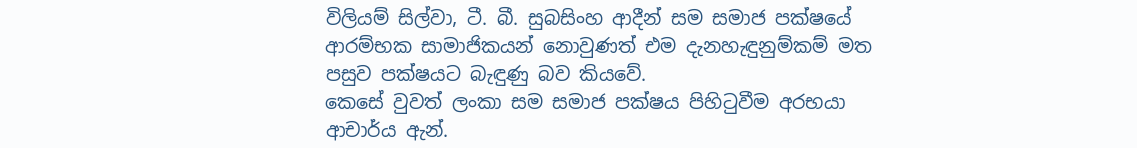විලියම් සිල්වා, ටී. බී. සුබසිංහ ආදීන් සම සමාජ පක්ෂයේ ආරම්භක සාමාජිකයන් නොවුණත් එම දැනහැඳුනුම්කම් මත පසුව පක්ෂයට බැඳුණු බව කියවේ.
කෙසේ වුවත් ලංකා සම සමාජ පක්ෂය පිහිටුවීම අරභයා ආචාර්ය ඇන්.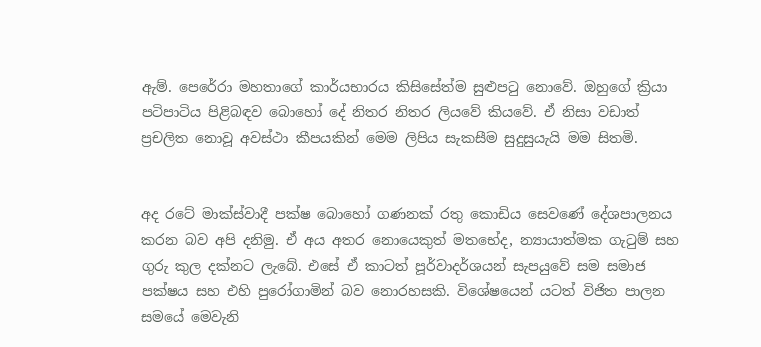ඇම්. පෙරේරා මහතාගේ කාර්යභාරය කිසිසේත්ම සුළුපටු නොවේ. ඔහුගේ ක්‍රියා පටිපාටිය පිළිබඳව බොහෝ දේ නිතර නිතර ලියවේ කියවේ. ඒ නිසා වඩාත් ප්‍රචලිත නොවූ අවස්ථා කීපයකින් මෙම ලිපිය සැකසීම සුදුසුයැයි මම සිතමි.


අද රටේ මාක්ස්වාදී පක්ෂ බොහෝ ගණනක් රතු කොඩිය සෙවණේ දේශපාලනය කරන බව අපි දනිමු. ඒ අය අතර නොයෙකුත් මතභේද, න්‍යායාත්මක ගැටුම් සහ ගුරු කුල දක්නට ලැබේ. එසේ ඒ කාටත් පූර්වාදර්ශයන් සැපයුවේ සම සමාජ පක්ෂය සහ එහි පුරෝගාමින් බව නොරහසකි. විශේෂයෙන් යටත් විජිත පාලන සමයේ මෙවැනි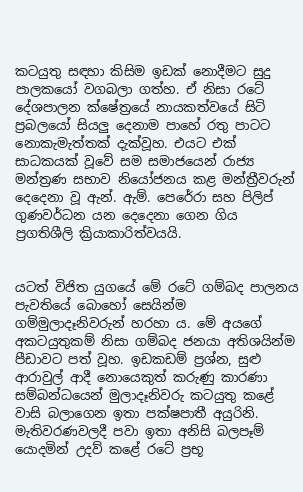කටයුතු සඳහා කිසිම ඉඩක් නොදීමට සුදු පාලකයෝ වගබලා ගත්හ. ඒ නිසා රටේ දේශපාලන ක්ෂේත්‍රයේ නායකත්වයේ සිටි ප්‍රබලයෝ සියලු දෙනාම පාහේ රතු පාටට නොකැමැත්තක් දැක්වූහ. එයට එක් සාධකයක් වූවේ සම සමාජයෙන් රාජ්‍ය මන්ත්‍රණ සභාව නියෝජනය කළ මන්ත්‍රීවරුන් දෙදෙනා වූ ඇන්. ඇම්. පෙරේරා සහ පිලිප් ගුණවර්ධන යන දෙදෙනා ගෙන ගිය ප්‍රගතිශීලි ක්‍රියාකාරිත්වයයි.


යටත් විජිත යුගයේ මේ රටේ ගම්බද පාලනය පැවතියේ බොහෝ සෙයින්ම ගම්මුලාදෑනිවරුන් හරහා ය. මේ අයගේ අකටයුතුකම් නිසා ගම්බද ජනයා අතිශයින්ම පීඩාවට පත් වූහ. ඉඩකඩම් ප්‍රශ්න, සුළු ආරාවුල් ආදී නොයෙකුත් කරුණු කාරණා සම්බන්ධයෙන් මුලාදෑනිවරු කටයුතු කළේ වාසි බලාගෙන ඉතා පක්ෂපාතී අයුරිනි. මැතිවරණවලදී පවා ඉතා අනිසි බලපෑම් යොදමින් උදව් කළේ රටේ ප්‍රභූ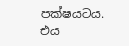පක්ෂයටය. එය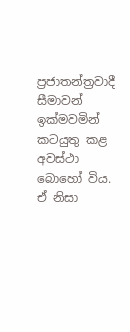ප්‍රජාතන්ත්‍රවාදී සීමාවන් ඉක්මවමින් කටයුතු කළ අවස්ථා බොහෝ විය. ඒ නිසා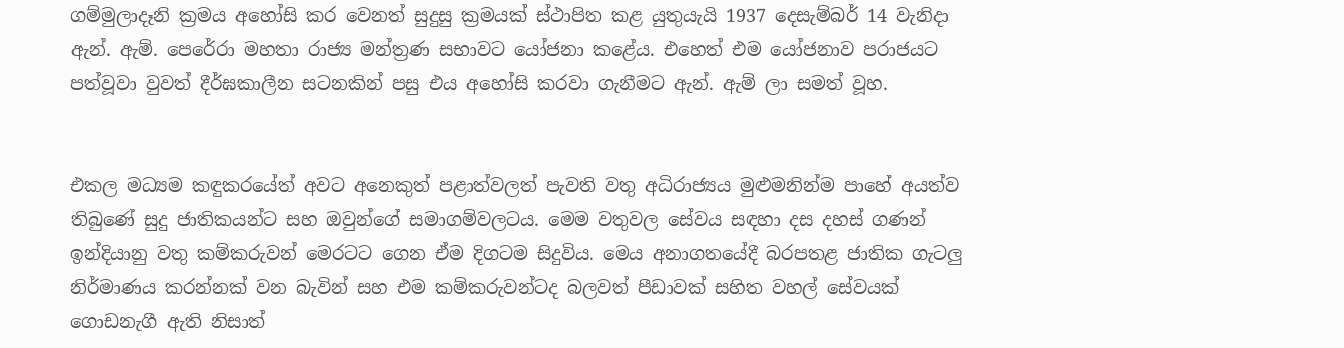ගම්මුලාදෑනි ක්‍රමය අහෝසි කර වෙනත් සුදුසු ක්‍රමයක් ස්ථාපිත කළ යුතුයැයි 1937 දෙසැම්බර් 14 වැනිදා ඇන්. ඇම්. පෙරේරා මහතා රාජ්‍ය මන්ත්‍රණ සභාවට යෝජනා කළේය. එහෙත් එම යෝජනාව පරාජයට පත්වූවා වුවත් දීර්ඝකාලීන සටනකින් පසු එය අහෝසි කරවා ගැනීමට ඇන්. ඇම් ලා සමත් වූහ.


එකල මධ්‍යම කඳුකරයේත් අවට අනෙකුත් පළාත්වලත් පැවති වතු අධිරාජ්‍යය මුළුමනින්ම පාහේ අයත්ව තිබුණේ සුදු ජාතිකයන්ට සහ ඔවුන්ගේ සමාගම්වලටය. මෙම වතුවල සේවය සඳහා දස දහස් ගණන් ඉන්දියානු වතු කම්කරුවන් මෙරටට ගෙන ඒම දිගටම සිදුවිය. මෙය අනාගතයේදී බරපතළ ජාතික ගැටලු නිර්මාණය කරන්නක් වන බැවින් සහ එම කම්කරුවන්ටද බලවත් පීඩාවක් සහිත වහල් සේවයක් ගොඩනැගී ඇති නිසාත්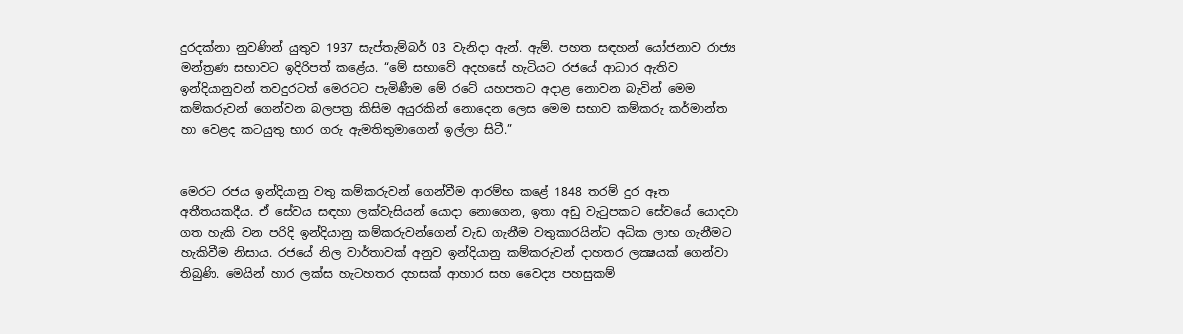දුරදක්නා නුවණින් යුතුව 1937 සැප්තැම්බර් 03 වැනිදා ඇන්. ඇම්. පහත සඳහන් යෝජනාව රාජ්‍ය මන්ත්‍රණ සභාවට ඉදිරිපත් කළේය. “මේ සභාවේ අදහසේ හැටියට රජයේ ආධාර ඇතිව ඉන්දියානුවන් තවදුරටත් මෙරටට පැමිණීම මේ රටේ යහපතට අදාළ නොවන බැවින් මෙම කම්කරුවන් ගෙන්වන බලපත්‍ර කිසිම අයුරකින් නොදෙන ලෙස මෙම සභාව කම්කරු කර්මාන්ත හා වෙළද කටයුතු භාර ගරු ඇමතිතුමාගෙන් ඉල්ලා සිටී.”


මෙරට රජය ඉන්දියානු වතු කම්කරුවන් ගෙන්වීම ආරම්භ කළේ 1848 තරම් දුර ඈත අතීතයකදීය. ඒ සේවය සඳහා ලක්වැසියන් යොදා නොගෙන, ඉතා අඩු වැටුපකට සේවයේ යොදවා ගත හැකි වන පරිදි ඉන්දියානු කම්කරුවන්ගෙන් වැඩ ගැනීම වතුකාරයින්ට අධික ලාභ ගැනීමට හැකිවීම නිසාය. රජයේ නිල වාර්තාවක් අනුව ඉන්දියානු කම්කරුවන් දාහතර ලක්‍ෂයක් ගෙන්වා තිබුණි. මෙයින් හාර ලක්ස හැටහතර දහසක් ආහාර සහ වෛද්‍ය පහසුකම්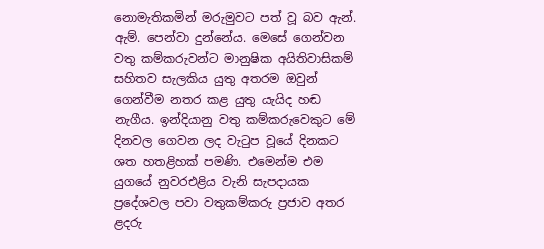නොමැතිකමින් මරුමුවට පත් වූ බව ඇන්. ඇම්. පෙන්වා දුන්නේය. මෙසේ ගෙන්වන වතු කම්කරුවන්ට මානුෂික අයිතිවාසිකම් සහිතව සැලකිය යුතු අතරම ඔවුන් ගෙන්වීම නතර කළ යුතු යැයිද හඬ නැගීය. ඉන්දියානු වතු කම්කරුවෙකුට මේ දිනවල ගෙවන ලද වැටුප වූයේ දිනකට ශත හතළිහක් පමණි. එමෙන්ම එම යුගයේ නුවරඑළිය වැනි සැපදායක ප්‍රදේශවල පවා වතුකම්කරු ප්‍රජාව අතර ළදරු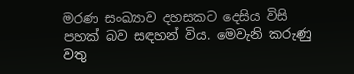මරණ සංඛ්‍යාව දහසකට දෙසිය විසි පහක් බව සඳහන් විය. මෙවැනි කරුණු වතු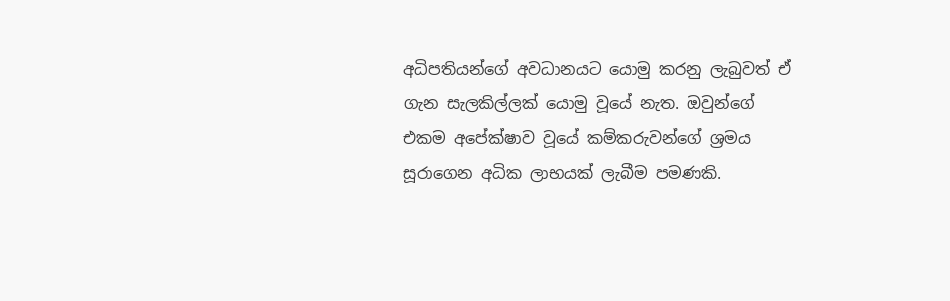අධිපතියන්ගේ අවධානයට යොමු කරනු ලැබුවත් ඒ ගැන සැලකිල්ලක් යොමු වූයේ නැත. ඔවුන්ගේ එකම අපේක්ෂාව වූයේ කම්කරුවන්ගේ ශ්‍රමය සූරාගෙන අධික ලාභයක් ලැබීම පමණකි.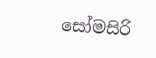සෝමසිරි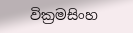වික්‍රමසිංහ